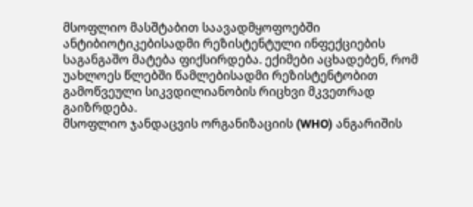მსოფლიო მასშტაბით საავადმყოფოებში ანტიბიოტიკებისადმი რეზისტენტული ინფექციების საგანგაშო მატება ფიქსირდება. ექიმები აცხადებენ, რომ უახლოეს წლებში წამლებისადმი რეზისტენტობით გამოწვეული სიკვდილიანობის რიცხვი მკვეთრად გაიზრდება.
მსოფლიო ჯანდაცვის ორგანიზაციის (WHO) ანგარიშის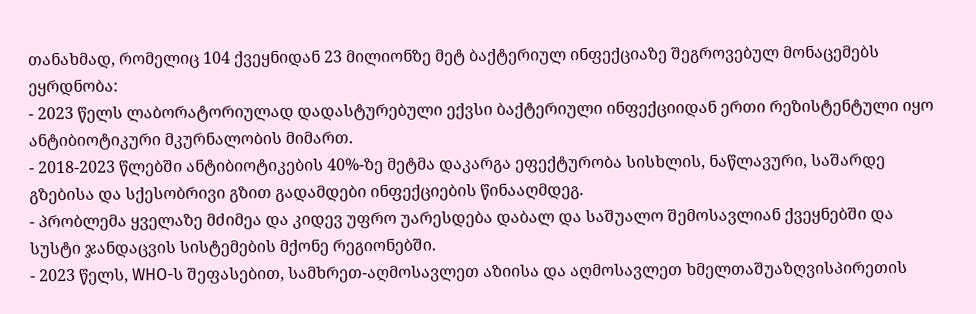თანახმად, რომელიც 104 ქვეყნიდან 23 მილიონზე მეტ ბაქტერიულ ინფექციაზე შეგროვებულ მონაცემებს ეყრდნობა:
- 2023 წელს ლაბორატორიულად დადასტურებული ექვსი ბაქტერიული ინფექციიდან ერთი რეზისტენტული იყო ანტიბიოტიკური მკურნალობის მიმართ.
- 2018-2023 წლებში ანტიბიოტიკების 40%-ზე მეტმა დაკარგა ეფექტურობა სისხლის, ნაწლავური, საშარდე გზებისა და სქესობრივი გზით გადამდები ინფექციების წინააღმდეგ.
- პრობლემა ყველაზე მძიმეა და კიდევ უფრო უარესდება დაბალ და საშუალო შემოსავლიან ქვეყნებში და სუსტი ჯანდაცვის სისტემების მქონე რეგიონებში.
- 2023 წელს, WHO-ს შეფასებით, სამხრეთ-აღმოსავლეთ აზიისა და აღმოსავლეთ ხმელთაშუაზღვისპირეთის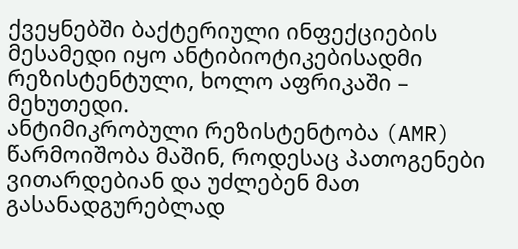ქვეყნებში ბაქტერიული ინფექციების მესამედი იყო ანტიბიოტიკებისადმი რეზისტენტული, ხოლო აფრიკაში – მეხუთედი.
ანტიმიკრობული რეზისტენტობა (AMR) წარმოიშობა მაშინ, როდესაც პათოგენები ვითარდებიან და უძლებენ მათ გასანადგურებლად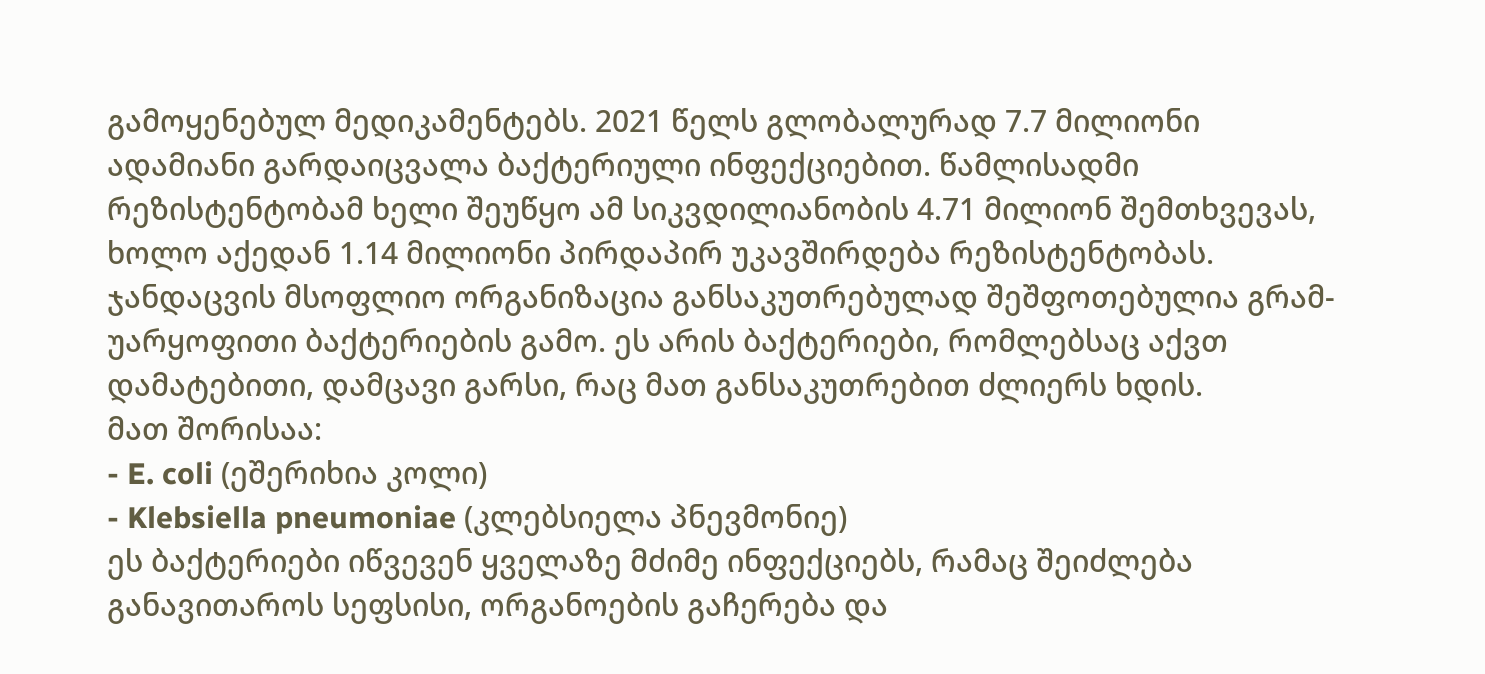გამოყენებულ მედიკამენტებს. 2021 წელს გლობალურად 7.7 მილიონი ადამიანი გარდაიცვალა ბაქტერიული ინფექციებით. წამლისადმი რეზისტენტობამ ხელი შეუწყო ამ სიკვდილიანობის 4.71 მილიონ შემთხვევას, ხოლო აქედან 1.14 მილიონი პირდაპირ უკავშირდება რეზისტენტობას.
ჯანდაცვის მსოფლიო ორგანიზაცია განსაკუთრებულად შეშფოთებულია გრამ-უარყოფითი ბაქტერიების გამო. ეს არის ბაქტერიები, რომლებსაც აქვთ დამატებითი, დამცავი გარსი, რაც მათ განსაკუთრებით ძლიერს ხდის.
მათ შორისაა:
- E. coli (ეშერიხია კოლი)
- Klebsiella pneumoniae (კლებსიელა პნევმონიე)
ეს ბაქტერიები იწვევენ ყველაზე მძიმე ინფექციებს, რამაც შეიძლება განავითაროს სეფსისი, ორგანოების გაჩერება და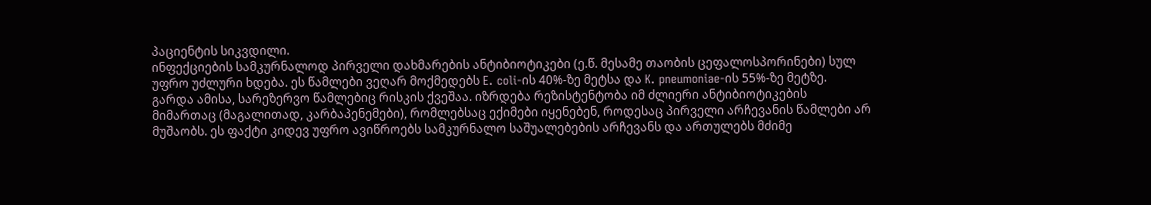პაციენტის სიკვდილი.
ინფექციების სამკურნალოდ პირველი დახმარების ანტიბიოტიკები (ე.წ. მესამე თაობის ცეფალოსპორინები) სულ უფრო უძლური ხდება. ეს წამლები ვეღარ მოქმედებს E. coli-ის 40%-ზე მეტსა და K. pneumoniae-ის 55%-ზე მეტზე.
გარდა ამისა, სარეზერვო წამლებიც რისკის ქვეშაა. იზრდება რეზისტენტობა იმ ძლიერი ანტიბიოტიკების მიმართაც (მაგალითად, კარბაპენემები), რომლებსაც ექიმები იყენებენ, როდესაც პირველი არჩევანის წამლები არ მუშაობს. ეს ფაქტი კიდევ უფრო ავიწროებს სამკურნალო საშუალებების არჩევანს და ართულებს მძიმე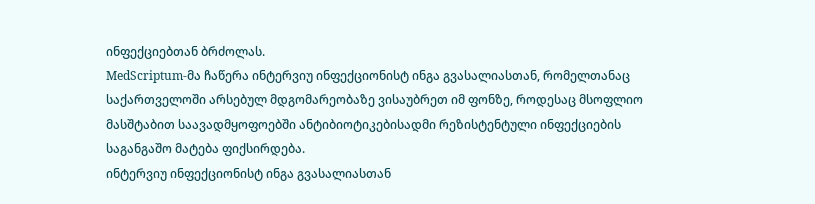ინფექციებთან ბრძოლას.
MedScriptum-მა ჩაწერა ინტერვიუ ინფექციონისტ ინგა გვასალიასთან, რომელთანაც საქართველოში არსებულ მდგომარეობაზე ვისაუბრეთ იმ ფონზე, როდესაც მსოფლიო მასშტაბით საავადმყოფოებში ანტიბიოტიკებისადმი რეზისტენტული ინფექციების საგანგაშო მატება ფიქსირდება.
ინტერვიუ ინფექციონისტ ინგა გვასალიასთან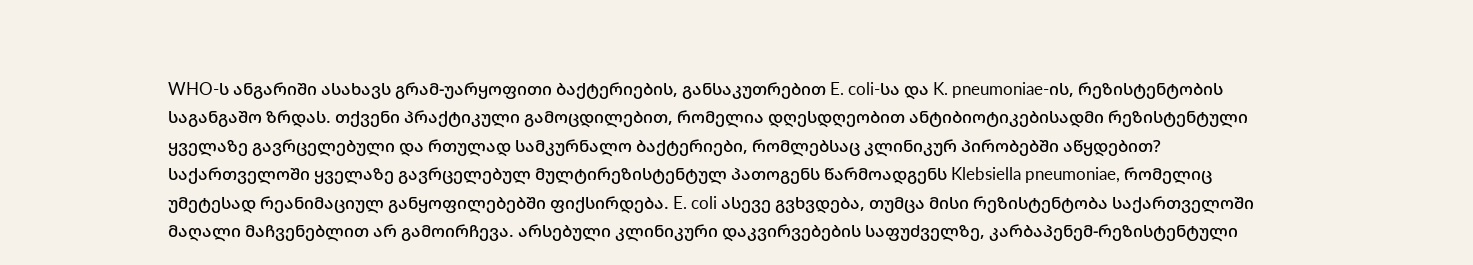WHO-ს ანგარიში ასახავს გრამ-უარყოფითი ბაქტერიების, განსაკუთრებით E. coli-სა და K. pneumoniae-ის, რეზისტენტობის საგანგაშო ზრდას. თქვენი პრაქტიკული გამოცდილებით, რომელია დღესდღეობით ანტიბიოტიკებისადმი რეზისტენტული ყველაზე გავრცელებული და რთულად სამკურნალო ბაქტერიები, რომლებსაც კლინიკურ პირობებში აწყდებით?
საქართველოში ყველაზე გავრცელებულ მულტირეზისტენტულ პათოგენს წარმოადგენს Klebsiella pneumoniae, რომელიც უმეტესად რეანიმაციულ განყოფილებებში ფიქსირდება. E. coli ასევე გვხვდება, თუმცა მისი რეზისტენტობა საქართველოში მაღალი მაჩვენებლით არ გამოირჩევა. არსებული კლინიკური დაკვირვებების საფუძველზე, კარბაპენემ-რეზისტენტული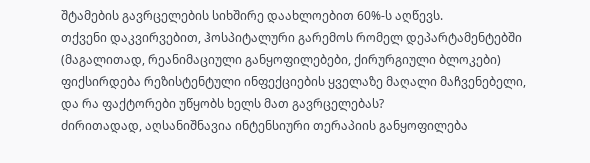შტამების გავრცელების სიხშირე დაახლოებით 60%-ს აღწევს.
თქვენი დაკვირვებით, ჰოსპიტალური გარემოს რომელ დეპარტამენტებში (მაგალითად, რეანიმაციული განყოფილებები, ქირურგიული ბლოკები) ფიქსირდება რეზისტენტული ინფექციების ყველაზე მაღალი მაჩვენებელი, და რა ფაქტორები უწყობს ხელს მათ გავრცელებას?
ძირითადად, აღსანიშნავია ინტენსიური თერაპიის განყოფილება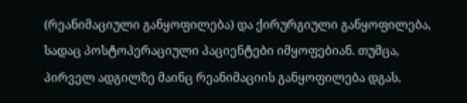(რეანიმაციული განყოფილება) და ქირურგიული განყოფილება, სადაც პოსტოპერაციული პაციენტები იმყოფებიან. თუმცა, პირველ ადგილზე მაინც რეანიმაციის განყოფილება დგას.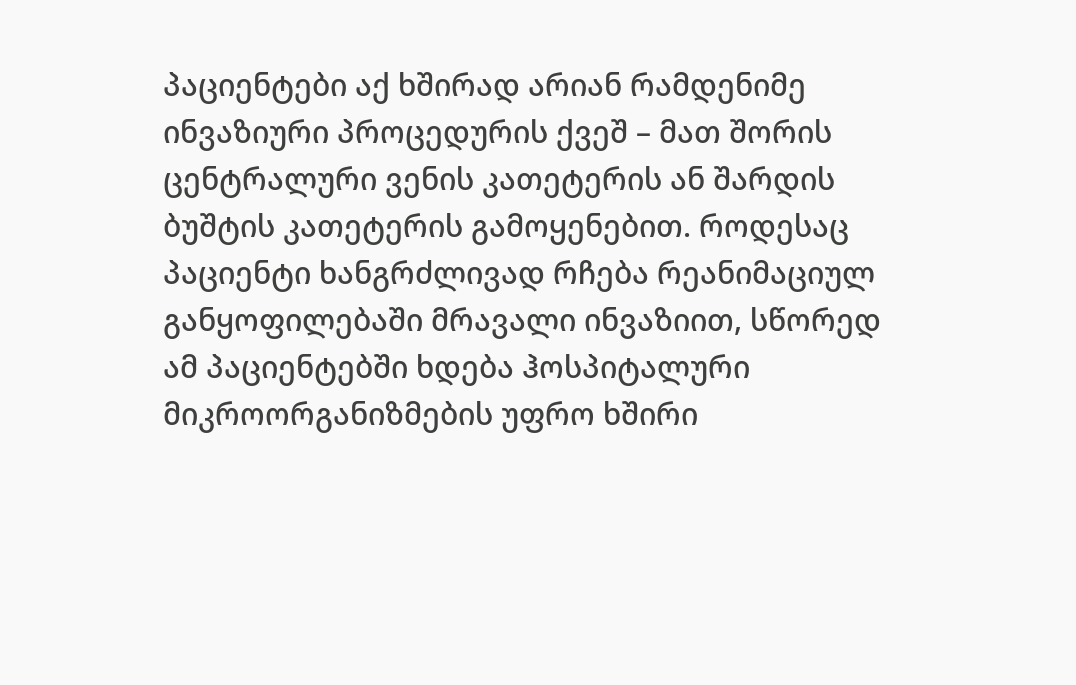პაციენტები აქ ხშირად არიან რამდენიმე ინვაზიური პროცედურის ქვეშ – მათ შორის ცენტრალური ვენის კათეტერის ან შარდის ბუშტის კათეტერის გამოყენებით. როდესაც პაციენტი ხანგრძლივად რჩება რეანიმაციულ განყოფილებაში მრავალი ინვაზიით, სწორედ ამ პაციენტებში ხდება ჰოსპიტალური მიკროორგანიზმების უფრო ხშირი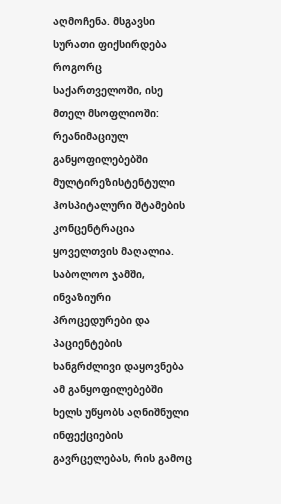აღმოჩენა. მსგავსი სურათი ფიქსირდება როგორც საქართველოში, ისე მთელ მსოფლიოში: რეანიმაციულ განყოფილებებში მულტირეზისტენტული ჰოსპიტალური შტამების კონცენტრაცია ყოველთვის მაღალია. საბოლოო ჯამში, ინვაზიური პროცედურები და პაციენტების ხანგრძლივი დაყოვნება ამ განყოფილებებში ხელს უწყობს აღნიშნული ინფექციების გავრცელებას, რის გამოც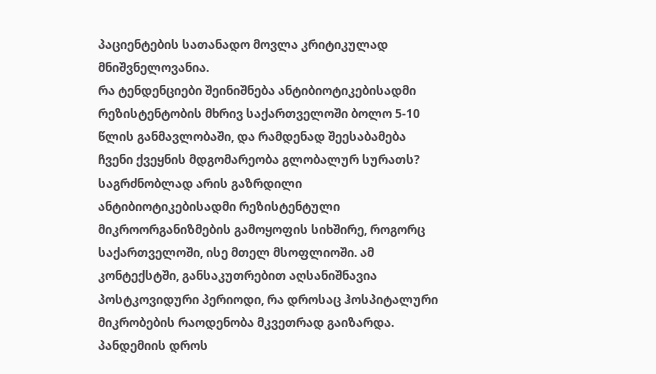პაციენტების სათანადო მოვლა კრიტიკულად მნიშვნელოვანია.
რა ტენდენციები შეინიშნება ანტიბიოტიკებისადმი რეზისტენტობის მხრივ საქართველოში ბოლო 5-10 წლის განმავლობაში, და რამდენად შეესაბამება ჩვენი ქვეყნის მდგომარეობა გლობალურ სურათს?
საგრძნობლად არის გაზრდილი ანტიბიოტიკებისადმი რეზისტენტული მიკროორგანიზმების გამოყოფის სიხშირე, როგორც საქართველოში, ისე მთელ მსოფლიოში. ამ კონტექსტში, განსაკუთრებით აღსანიშნავია პოსტკოვიდური პერიოდი, რა დროსაც ჰოსპიტალური მიკრობების რაოდენობა მკვეთრად გაიზარდა. პანდემიის დროს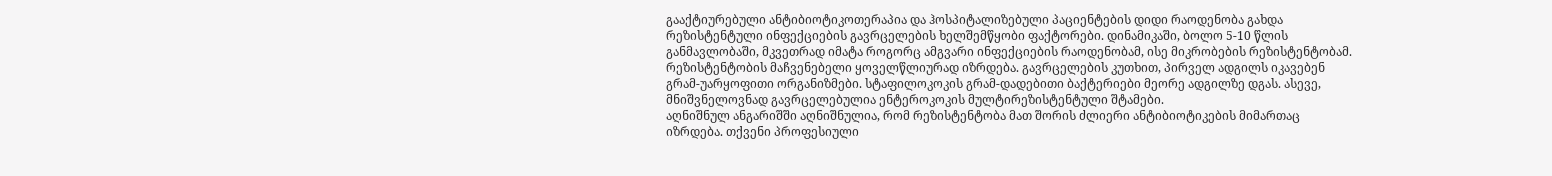გააქტიურებული ანტიბიოტიკოთერაპია და ჰოსპიტალიზებული პაციენტების დიდი რაოდენობა გახდა რეზისტენტული ინფექციების გავრცელების ხელშემწყობი ფაქტორები. დინამიკაში, ბოლო 5-10 წლის განმავლობაში, მკვეთრად იმატა როგორც ამგვარი ინფექციების რაოდენობამ, ისე მიკრობების რეზისტენტობამ.
რეზისტენტობის მაჩვენებელი ყოველწლიურად იზრდება. გავრცელების კუთხით, პირველ ადგილს იკავებენ გრამ-უარყოფითი ორგანიზმები. სტაფილოკოკის გრამ-დადებითი ბაქტერიები მეორე ადგილზე დგას. ასევე, მნიშვნელოვნად გავრცელებულია ენტეროკოკის მულტირეზისტენტული შტამები.
აღნიშნულ ანგარიშში აღნიშნულია, რომ რეზისტენტობა მათ შორის ძლიერი ანტიბიოტიკების მიმართაც იზრდება. თქვენი პროფესიული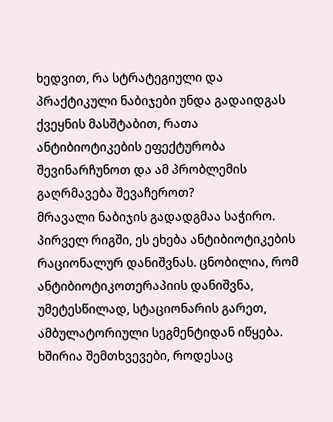ხედვით, რა სტრატეგიული და პრაქტიკული ნაბიჯები უნდა გადაიდგას ქვეყნის მასშტაბით, რათა ანტიბიოტიკების ეფექტურობა შევინარჩუნოთ და ამ პრობლემის გაღრმავება შევაჩეროთ?
მრავალი ნაბიჯის გადადგმაა საჭირო. პირველ რიგში, ეს ეხება ანტიბიოტიკების რაციონალურ დანიშვნას. ცნობილია, რომ ანტიბიოტიკოთერაპიის დანიშვნა, უმეტესწილად, სტაციონარის გარეთ, ამბულატორიული სეგმენტიდან იწყება. ხშირია შემთხვევები, როდესაც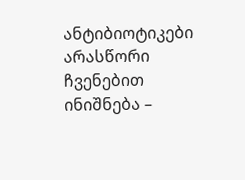ანტიბიოტიკები არასწორი ჩვენებით ინიშნება –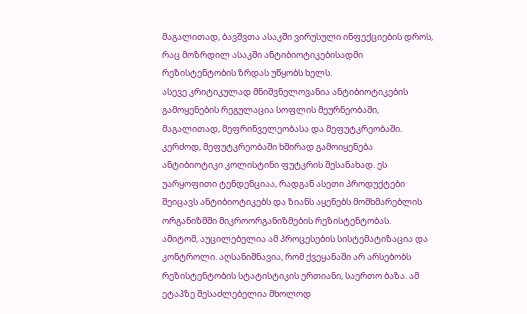მაგალითად, ბავშვთა ასაკში ვირუსული ინფექციების დროს, რაც მოზრდილ ასაკში ანტიბიოტიკებისადმი რეზისტენტობის ზრდას უწყობს ხელს.
ასევე კრიტიკულად მნიშვნელოვანია ანტიბიოტიკების გამოყენების რეგულაცია სოფლის მეურნეობაში, მაგალითად, მეფრინველეობასა და მეფუტკრეობაში. კერძოდ, მეფუტკრეობაში ხშირად გამოიყენება ანტიბიოტიკი კოლისტინი ფუტკრის შესანახად. ეს უარყოფითი ტენდენციაა, რადგან ასეთი პროდუქტები შეიცავს ანტიბიოტიკებს და ზიანს აყენებს მომხმარებლის ორგანიზმში მიკროორგანიზმების რეზისტენტობას.
ამიტომ, აუცილებელია ამ პროცესების სისტემატიზაცია და კონტროლი. აღსანიშნავია, რომ ქვეყანაში არ არსებობს რეზისტენტობის სტატისტიკის ერთიანი, საერთო ბაზა. ამ ეტაპზე შესაძლებელია მხოლოდ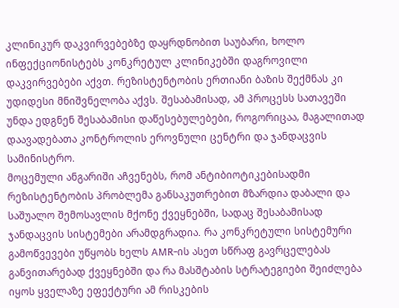კლინიკურ დაკვირვებებზე დაყრდნობით საუბარი, ხოლო ინფექციონისტებს კონკრეტულ კლინიკებში დაგროვილი დაკვირვებები აქვთ. რეზისტენტობის ერთიანი ბაზის შექმნას კი უდიდესი მნიშვნელობა აქვს. შესაბამისად, ამ პროცესს სათავეში უნდა ედგნენ შესაბამისი დაწესებულებები, როგორიცაა, მაგალითად დაავადებათა კონტროლის ეროვნული ცენტრი და ჯანდაცვის სამინისტრო.
მოცემული ანგარიში აჩვენებს, რომ ანტიბიოტიკებისადმი რეზისტენტობის პრობლემა განსაკუთრებით მზარდია დაბალი და საშუალო შემოსავლის მქონე ქვეყნებში, სადაც შესაბამისად ჯანდაცვის სისტემები არამდგრადია. რა კონკრეტული სისტემური გამოწვევები უწყობს ხელს AMR-ის ასეთ სწრაფ გავრცელებას განვითარებად ქვეყნებში და რა მასშტაბის სტრატეგიები შეიძლება იყოს ყველაზე ეფექტური ამ რისკების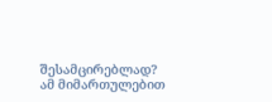შესამცირებლად?
ამ მიმართულებით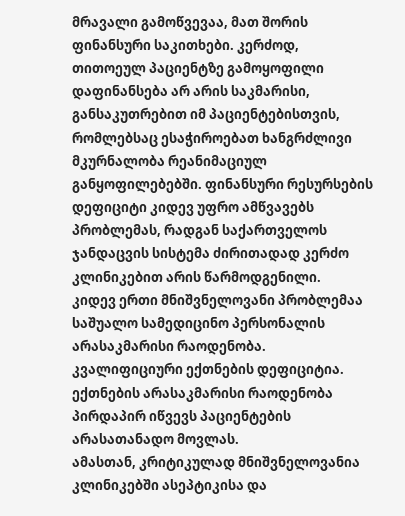მრავალი გამოწვევაა, მათ შორის ფინანსური საკითხები. კერძოდ, თითოეულ პაციენტზე გამოყოფილი დაფინანსება არ არის საკმარისი, განსაკუთრებით იმ პაციენტებისთვის, რომლებსაც ესაჭიროებათ ხანგრძლივი მკურნალობა რეანიმაციულ განყოფილებებში. ფინანსური რესურსების დეფიციტი კიდევ უფრო ამწვავებს პრობლემას, რადგან საქართველოს ჯანდაცვის სისტემა ძირითადად კერძო კლინიკებით არის წარმოდგენილი.
კიდევ ერთი მნიშვნელოვანი პრობლემაა საშუალო სამედიცინო პერსონალის არასაკმარისი რაოდენობა. კვალიფიციური ექთნების დეფიციტია. ექთნების არასაკმარისი რაოდენობა პირდაპირ იწვევს პაციენტების არასათანადო მოვლას.
ამასთან, კრიტიკულად მნიშვნელოვანია კლინიკებში ასეპტიკისა და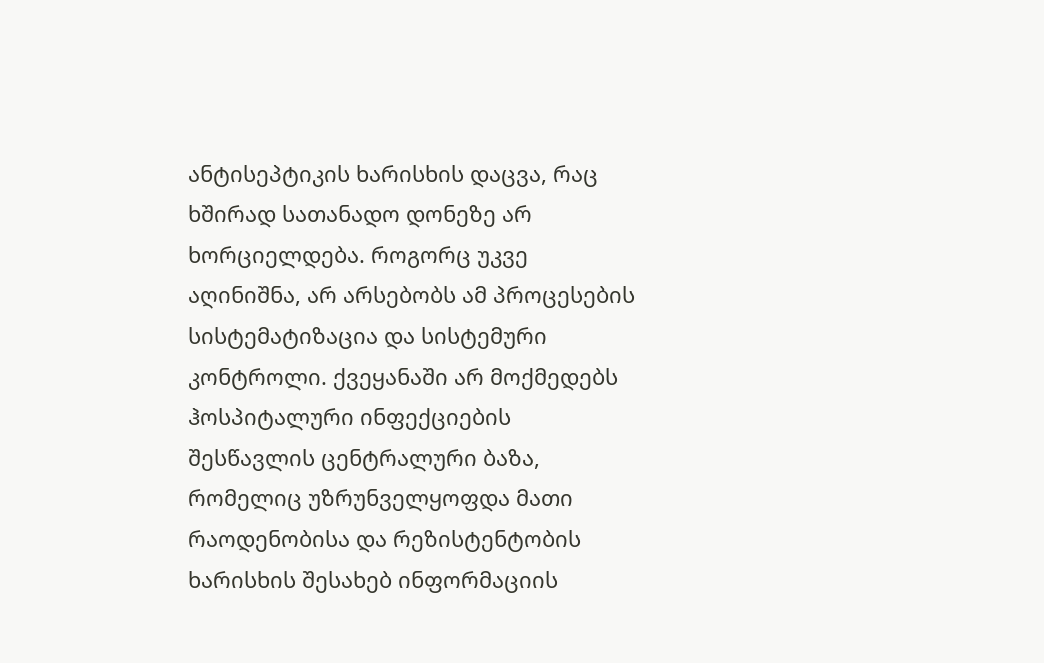ანტისეპტიკის ხარისხის დაცვა, რაც ხშირად სათანადო დონეზე არ ხორციელდება. როგორც უკვე აღინიშნა, არ არსებობს ამ პროცესების სისტემატიზაცია და სისტემური კონტროლი. ქვეყანაში არ მოქმედებს ჰოსპიტალური ინფექციების შესწავლის ცენტრალური ბაზა, რომელიც უზრუნველყოფდა მათი რაოდენობისა და რეზისტენტობის ხარისხის შესახებ ინფორმაციის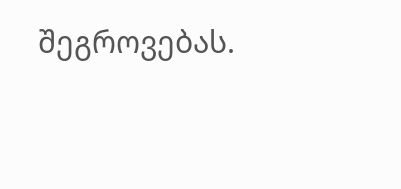შეგროვებას.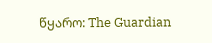წყარო: The Guardian